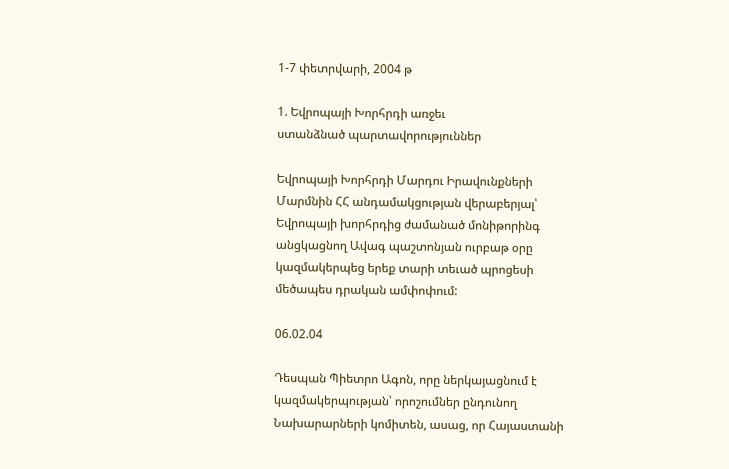1-7 փետրվարի, 2004 թ

1. Եվրոպայի Խորհրդի առջեւ
ստանձնած պարտավորություններ

Եվրոպայի Խորհրդի Մարդու Իրավունքների Մարմնին ՀՀ անդամակցության վերաբերյալ՝
Եվրոպայի խորհրդից ժամանած մոնիթորինգ անցկացնող Ավագ պաշտոնյան ուրբաթ օրը
կազմակերպեց երեք տարի տեւած պրոցեսի մեծապես դրական ամփոփում:

06.02.04

Դեսպան Պիետրո Ագոն, որը ներկայացնում է կազմակերպության՝ որոշումներ ընդունող
Նախարարների կոմիտեն, ասաց, որ Հայաստանի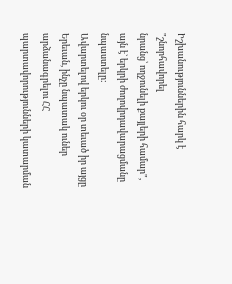Իշխանություններին հարկ է "շնորհավորել
նրանց՝ ողջունելի քայլերի համար", այն է` երկրի ժողովրդավարացմանը նպաստելը:
Ավարտելով երկու օր տեւած իր այցը Երեւան, ինչը նպատակ ուներ արձանագրելու ՀՀ
պարտավորությունների կատարման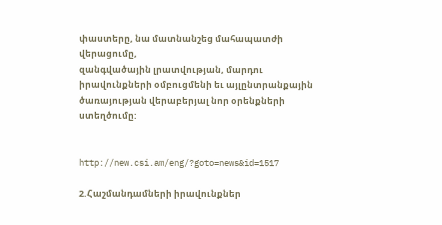փաստերը, նա մատնանշեց մահապատժի վերացումը,
զանգվածային լրատվության, մարդու իրավունքների օմբուցմենի եւ այլընտրանքային
ծառայության վերաբերյալ նոր օրենքների ստեղծումը:


http://new.csi.am/eng/?goto=news&id=1517

2.Հաշմանդամների իրավունքներ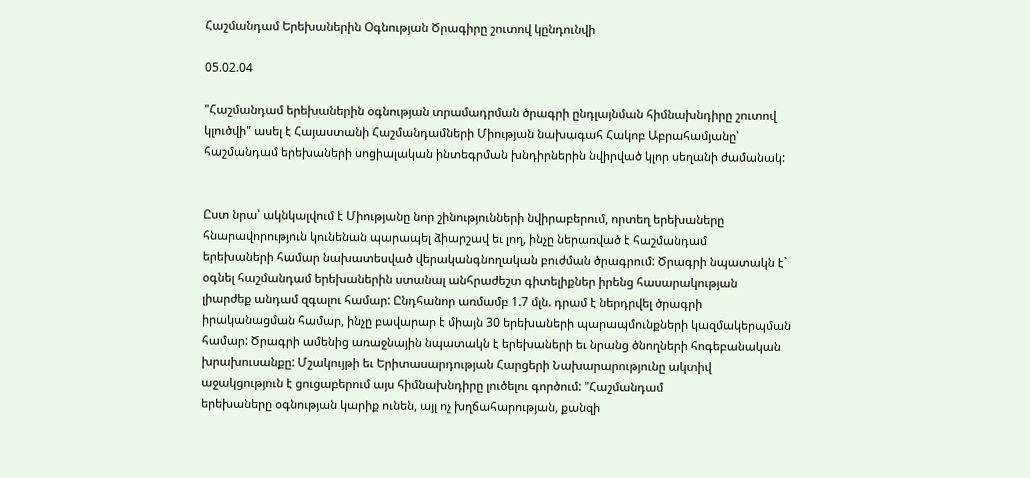Հաշմանդամ Երեխաներին Օգնության Ծրագիրը շուտով կընդունվի

05.02.04

"Հաշմանդամ երեխաներին օգնության տրամադրման ծրագրի ընդլայնման հիմնախնդիրը շուտով
կլուծվի" ասել է Հայաստանի Հաշմանդամների Միության նախագահ Հակոբ Աբրահամյանը՝
հաշմանդամ երեխաների սոցիալական ինտեգրման խնդիրներին նվիրված կլոր սեղանի ժամանակ:


Ըստ նրա՝ ակնկալվում է Միությանը նոր շինությունների նվիրաբերում, որտեղ երեխաները
հնարավորություն կունենան պարապել ձիարշավ եւ լող, ինչը ներառված է հաշմանդամ
երեխաների համար նախատեսված վերականգնողական բուժման ծրագրում: Ծրագրի նպատակն է`
օգնել հաշմանդամ երեխաներին ստանալ անհրաժեշտ գիտելիքներ իրենց հասարակության
լիարժեք անդամ զգալու համար: Ընդհանոր առմամբ 1.7 մլն. դրամ է ներդրվել ծրագրի
իրականացման համար, ինչը բավարար է միայն 30 երեխաների պարապմունքների կազմակերպման
համար: Ծրագրի ամենից առաջնային նպատակն է երեխաների եւ նրանց ծնողների հոգեբանական
խրախուսանքը: Մշակույթի եւ Երիտասարդության Հարցերի Նախարարությունը ակտիվ
աջակցություն է ցուցաբերում այս հիմնախնդիրը լուծելու գործում: "Հաշմանդամ
երեխաները օգնության կարիք ունեն, այլ ոչ խղճահարության, քանզի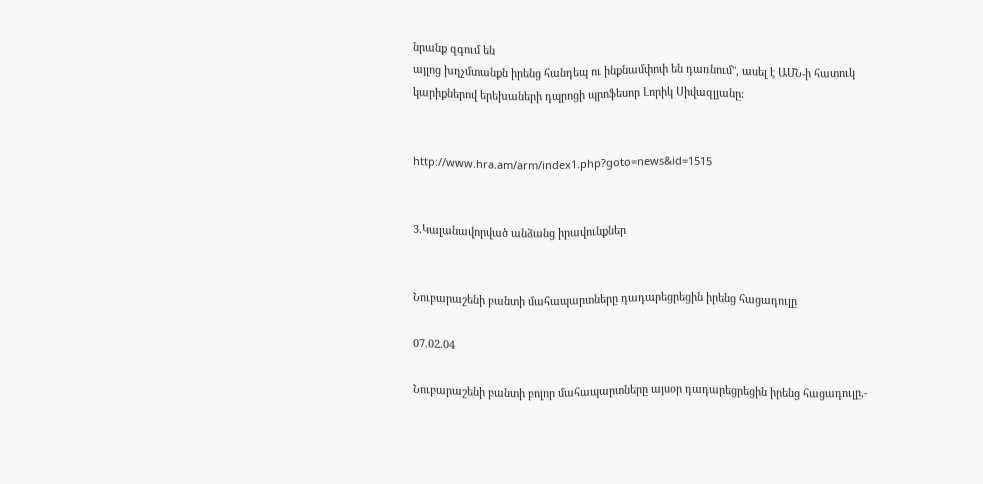նրանք զգում են
այլոց խղչմտանքն իրենց հանդեպ ու ինքնամփոփ են դառնում", ասել է ԱՄՆ-ի հատուկ
կարիքներով երեխաների դպրոցի պրոֆեսոր Լորիկ Սիվազլյանը:


http://www.hra.am/arm/index1.php?goto=news&id=1515


3.Կալանավորված անձանց իրավունքներ


Նուբարաշենի բանտի մահապարտները դադարեցրեցին իրենց հացադուլը

07.02.04

Նուբարաշենի բանտի բոլոր մահապարտները այսօր դադարեցրեցին իրենց հացադուլը,-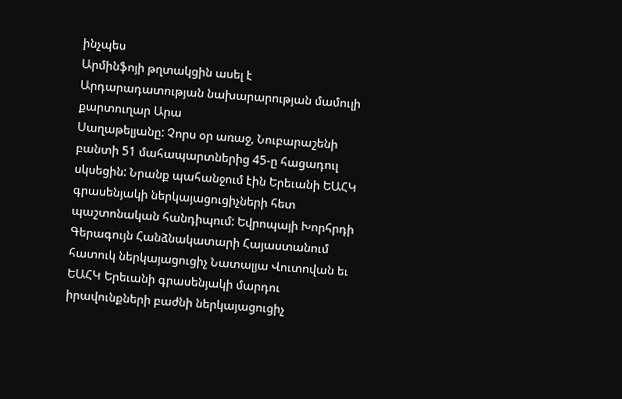ինչպես
Արմինֆոյի թղտակցին ասել է Արդարադատության նախարարության մամուլի քարտուղար Արա
Սաղաթելյանը: Չորս օր առաջ, Նուբարաշենի բանտի 51 մահապարտներից 45-ը հացադուլ
սկսեցին: Նրանք պահանջում էին Երեւանի ԵԱՀԿ գրասենյակի ներկայացուցիչների հետ
պաշտոնական հանդիպում: Եվրոպայի Խորհրդի Գերագույն Հանձնակատարի Հայաստանում
հատուկ ներկայացուցիչ Նատալյա Վուտովան եւ ԵԱՀԿ Երեւանի գրասենյակի մարդու
իրավունքների բաժնի ներկայացուցիչ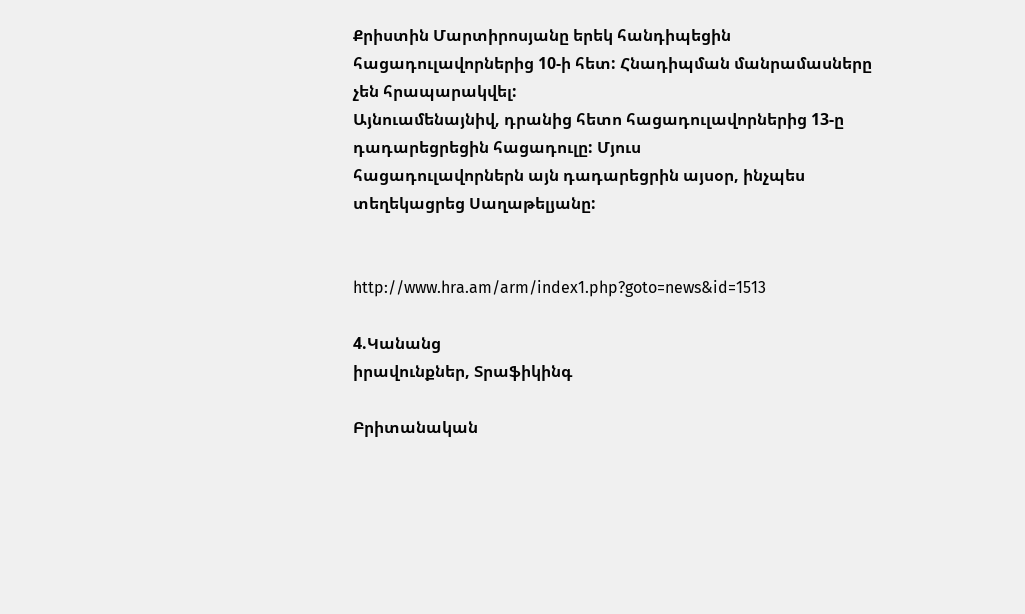Քրիստին Մարտիրոսյանը երեկ հանդիպեցին
հացադուլավորներից 10-ի հետ: Հնադիպման մանրամասները չեն հրապարակվել:
Այնուամենայնիվ, դրանից հետո հացադուլավորներից 13-ը դադարեցրեցին հացադուլը: Մյուս
հացադուլավորներն այն դադարեցրին այսօր, ինչպես տեղեկացրեց Սաղաթելյանը:


http://www.hra.am/arm/index1.php?goto=news&id=1513

4.Կանանց
իրավունքներ, Տրաֆիկինգ

Բրիտանական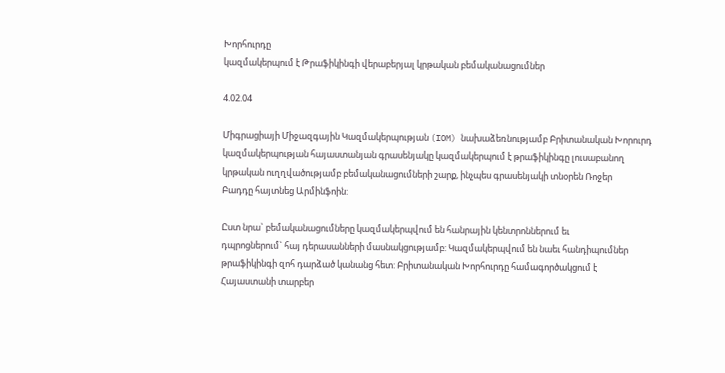Խորհուրդը
կազմակերպում է Թրաֆիկինգի վերաբերյալ կրթական բեմականացումներ

4.02.04

Միգրացիայի Միջազգային Կազմակերպության (IOM) նախաձեռնությամբ Բրիտանական Խորուրդ
կազմակերպության հայաստանյան գրասենյակը կազմակերպում է թրաֆիկինգը լուսաբանող
կրթական ուղղվածությամբ բեմականացումների շարք, ինչպես գրասենյակի տնօրեն Ռոջեր
Բադդը հայտնեց Արմինֆոին:

Ըստ նրա` բեմականացումները կազմակերպվում են հանրային կենտրոններում եւ
դպրոցներում` հայ դերասանների մասնակցությամբ: Կազմակերպվում են նաեւ հանդիպումներ
թրաֆիկինգի զոհ դարձած կանանց հետ: Բրիտանական Խորհուրդը համագործակցում է
Հայաստանի տարբեր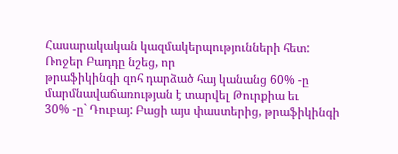Հասարակական կազմակերպությունների հետ: Ռոջեր Բադդը նշեց, որ
թրաֆիկինգի զոհ դարձած հայ կանանց 60% -ը մարմնավաճառության է տարվել Թուրքիա եւ
30% -ը` Դուբայ: Բացի այս փաստերից, թրաֆիկինգի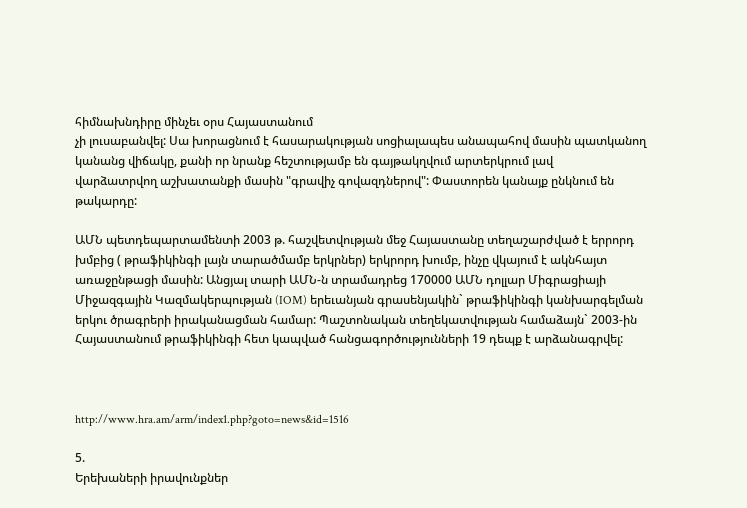հիմնախնդիրը մինչեւ օրս Հայաստանում
չի լուսաբանվել: Սա խորացնում է հասարակության սոցիալապես անապահով մասին պատկանող
կանանց վիճակը, քանի որ նրանք հեշտությամբ են գայթակղվում արտերկրում լավ
վարձատրվող աշխատանքի մասին "գրավիչ գովազդներով": Փաստորեն կանայք ընկնում են
թակարդը:

ԱՄՆ պետդեպարտամենտի 2003 թ. հաշվետվության մեջ Հայաստանը տեղաշարժված է երրորդ
խմբից ( թրաֆիկինգի լայն տարածմամբ երկրներ) երկրորդ խումբ, ինչը վկայում է ակնհայտ
առաջընթացի մասին: Անցյալ տարի ԱՄՆ-ն տրամադրեց 170000 ԱՄՆ դոլլար Միգրացիայի
Միջազգային Կազմակերպության (IOM) երեւանյան գրասենյակին` թրաֆիկինգի կանխարգելման
երկու ծրագրերի իրականացման համար: Պաշտոնական տեղեկատվության համաձայն` 2003-ին
Հայաստանում թրաֆիկինգի հետ կապված հանցագործությունների 19 դեպք է արձանագրվել:



http://www.hra.am/arm/index1.php?goto=news&id=1516

5.
Երեխաների իրավունքներ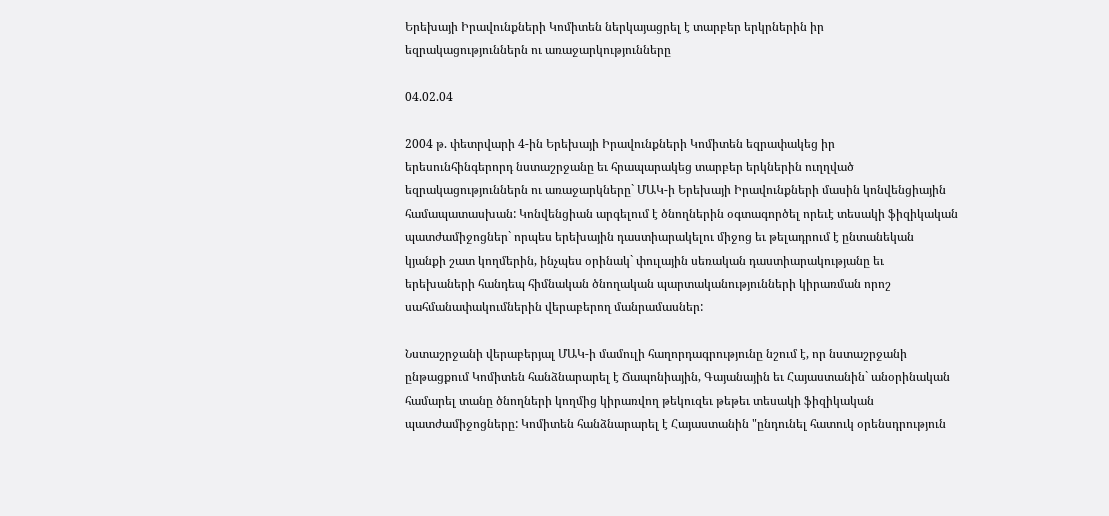Երեխայի Իրավունքների Կոմիտեն ներկայացրել է տարբեր երկրներին իր
եզրակացություններն ու առաջարկությունները

04.02.04

2004 թ. փետրվարի 4-ին Երեխայի Իրավունքների Կոմիտեն եզրափակեց իր
երեսունհինգերորդ նստաշրջանը եւ հրապարակեց տարբեր երկներին ուղղված
եզրակացություններն ու առաջարկները` ՄԱԿ-ի Երեխայի Իրավունքների մասին կոնվենցիային
համապատասխան: Կոնվենցիան արգելում է ծնողներին օգտագործել որեւէ տեսակի ֆիզիկական
պատժամիջոցներ` որպես երեխային դաստիարակելու միջոց եւ թելադրում է ընտանեկան
կյանքի շատ կողմերին, ինչպես օրինակ` փուլային սեռական դաստիարակությանը եւ
երեխաների հանդեպ հիմնական ծնողական պարտականությունների կիրառման որոշ
սահմանափակումներին վերաբերող մանրամասներ:

Նստաշրջանի վերաբերյալ ՄԱԿ-ի մամուլի հաղորդագրությունը նշում է, որ նստաշրջանի
ընթացքում Կոմիտեն հանձնարարել է Ճապոնիային, Գայանային եւ Հայաստանին` անօրինական
համարել տանը ծնողների կողմից կիրառվող թեկուզեւ թեթեւ տեսակի ֆիզիկական
պատժամիջոցները: Կոմիտեն հանձնարարել է Հայաստանին "ընդունել հատուկ օրենսդրություն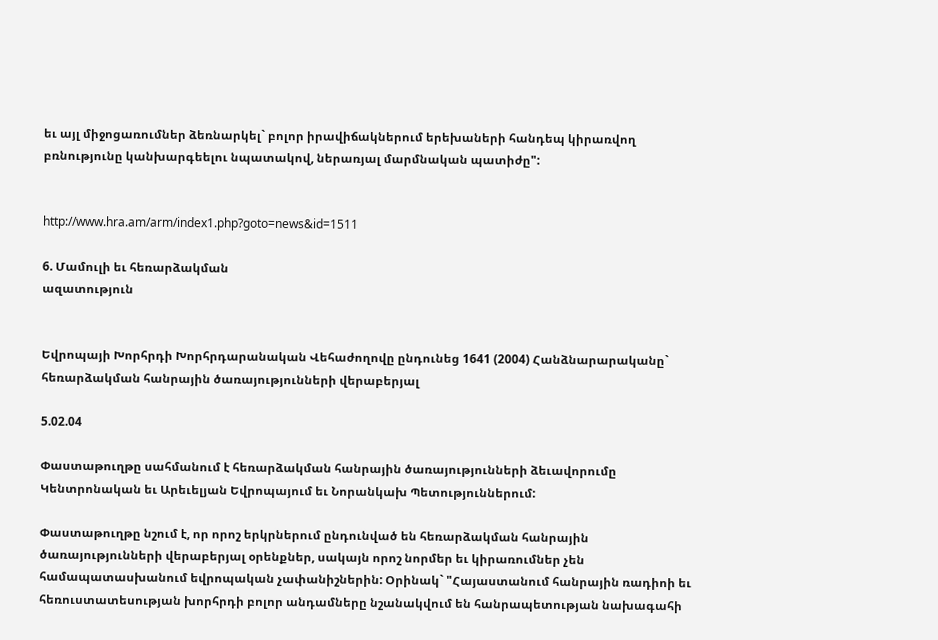եւ այլ միջոցառումներ ձեռնարկել` բոլոր իրավիճակներում երեխաների հանդեպ կիրառվող
բռնությունը կանխարգեելու նպատակով, ներառյալ մարմնական պատիժը":


http://www.hra.am/arm/index1.php?goto=news&id=1511

6. Մամուլի եւ հեռարձակման
ազատություն


Եվրոպայի Խորհրդի Խորհրդարանական Վեհաժողովը ընդունեց 1641 (2004) Հանձնարարականը`
հեռարձակման հանրային ծառայությունների վերաբերյալ

5.02.04

Փաստաթուղթը սահմանում է հեռարձակման հանրային ծառայությունների ձեւավորումը
Կենտրոնական եւ Արեւելյան Եվրոպայում եւ Նորանկախ Պետություններում:

Փաստաթուղթը նշում է, որ որոշ երկրներում ընդունված են հեռարձակման հանրային
ծառայությունների վերաբերյալ օրենքներ, սակայն որոշ նորմեր եւ կիրառումներ չեն
համապատասխանում եվրոպական չափանիշներին: Օրինակ` "Հայաստանում հանրային ռադիոի եւ
հեռուստատեսության խորհրդի բոլոր անդամները նշանակվում են հանրապետության նախագահի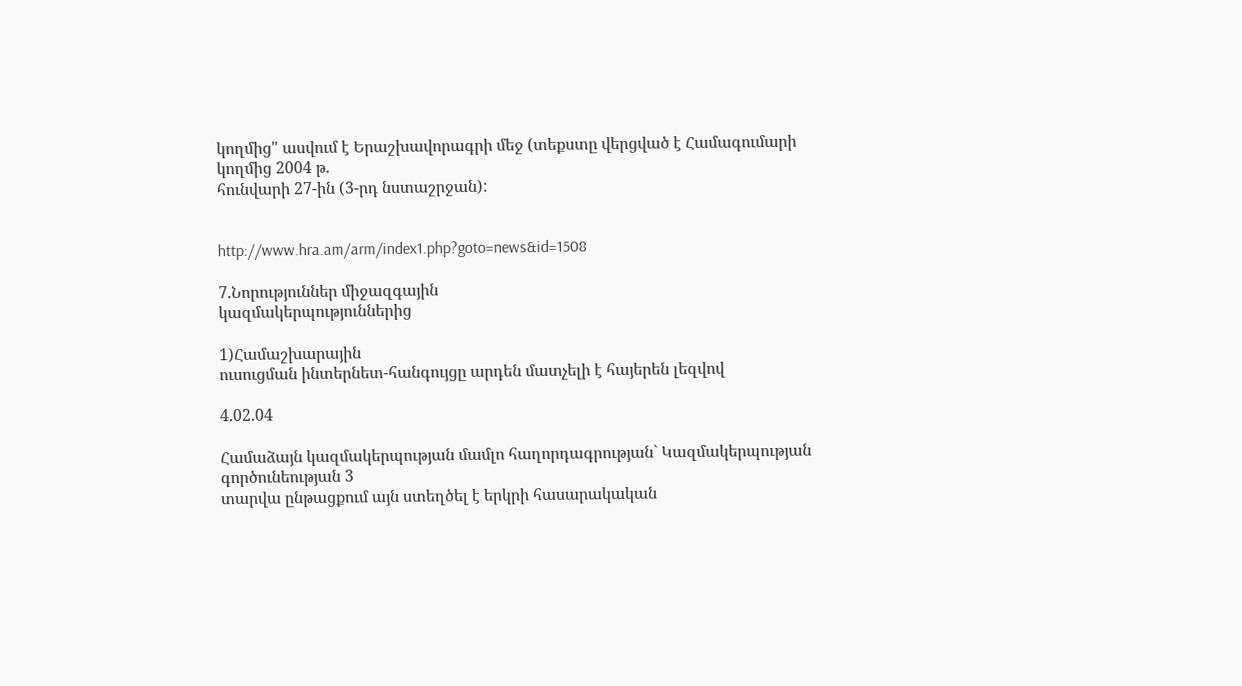կողմից" ասվում է Երաշխավորագրի մեջ (տեքստը վերցված է Համագումարի կողմից 2004 թ.
հունվարի 27-ին (3-րդ նստաշրջան):


http://www.hra.am/arm/index1.php?goto=news&id=1508

7.Նորություններ միջազգային
կազմակերպություններից

1)Համաշխարային
ուսուցման ինտերնետ-հանգույցը արդեն մատչելի է հայերեն լեզվով

4.02.04

Համաձայն կազմակերպության մամլո հաղորդագրության` Կազմակերպության գործունեության 3
տարվա ընթացքում այն ստեղծել է երկրի հասարակական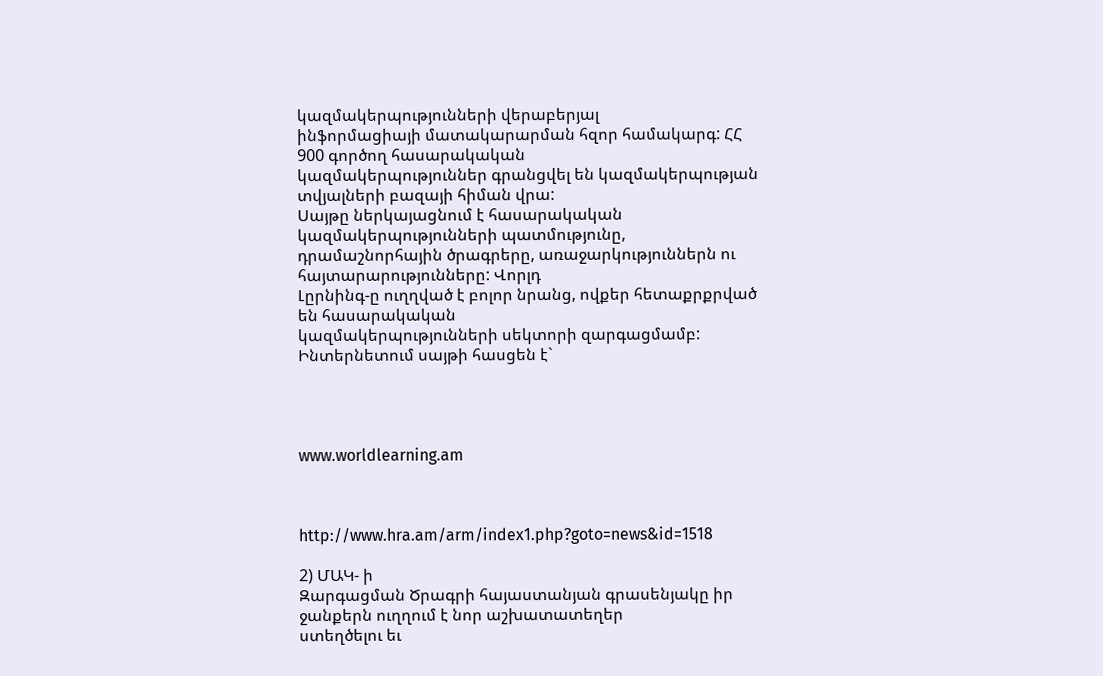կազմակերպությունների վերաբերյալ
ինֆորմացիայի մատակարարման հզոր համակարգ: ՀՀ 900 գործող հասարակական
կազմակերպություններ գրանցվել են կազմակերպության տվյալների բազայի հիման վրա:
Սայթը ներկայացնում է հասարակական կազմակերպությունների պատմությունը,
դրամաշնորհային ծրագրերը, առաջարկություններն ու հայտարարությունները: Վորլդ
Լըրնինգ-ը ուղղված է բոլոր նրանց, ովքեր հետաքրքրված են հասարակական
կազմակերպությունների սեկտորի զարգացմամբ: Ինտերնետում սայթի հասցեն է`




www.worldlearning.am



http://www.hra.am/arm/index1.php?goto=news&id=1518

2) ՄԱԿ- ի
Զարգացման Ծրագրի հայաստանյան գրասենյակը իր ջանքերն ուղղում է նոր աշխատատեղեր
ստեղծելու եւ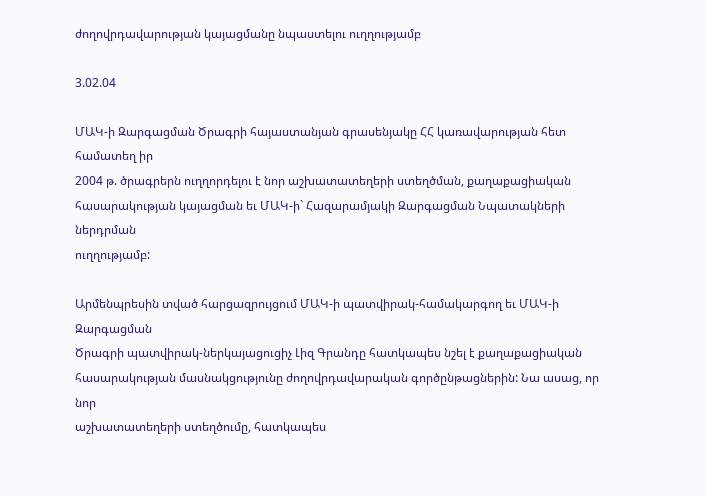ժողովրդավարության կայացմանը նպաստելու ուղղությամբ

3.02.04

ՄԱԿ-ի Զարգացման Ծրագրի հայաստանյան գրասենյակը ՀՀ կառավարության հետ համատեղ իր
2004 թ. ծրագրերն ուղղորդելու է նոր աշխատատեղերի ստեղծման, քաղաքացիական
հասարակության կայացման եւ ՄԱԿ-ի` Հազարամյակի Զարգացման Նպատակների ներդրման
ուղղությամբ:

Արմենպրեսին տված հարցազրույցում ՄԱԿ-ի պատվիրակ-համակարգող եւ ՄԱԿ-ի Զարգացման
Ծրագրի պատվիրակ-ներկայացուցիչ Լիզ Գրանդը հատկապես նշել է քաղաքացիական
հասարակության մասնակցությունը ժողովրդավարական գործընթացներին: Նա ասաց, որ նոր
աշխատատեղերի ստեղծումը, հատկապես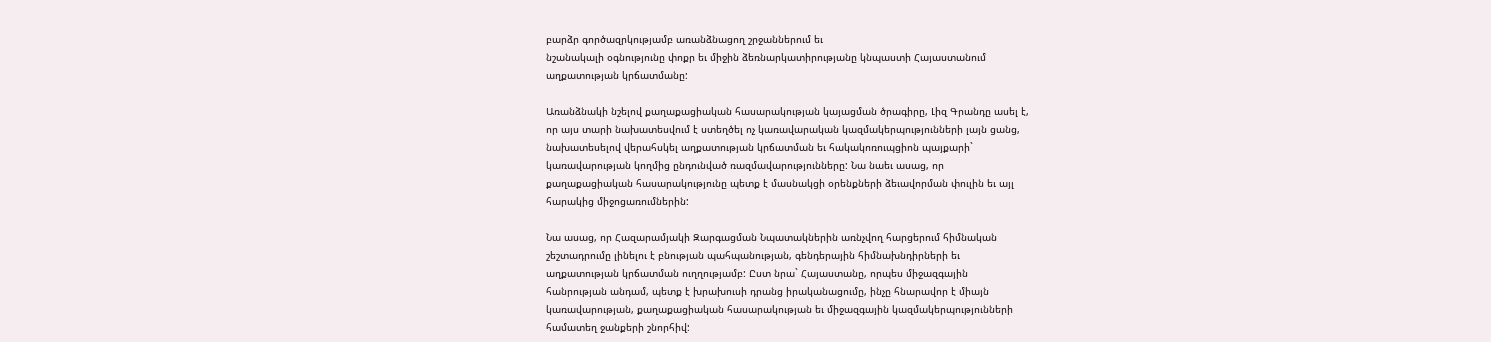բարձր գործազրկությամբ առանձնացող շրջաններում եւ
նշանակալի օգնությունը փոքր եւ միջին ձեռնարկատիրությանը կնպաստի Հայաստանում
աղքատության կրճատմանը:

Առանձնակի նշելով քաղաքացիական հասարակության կայացման ծրագիրը, Լիզ Գրանդը ասել է,
որ այս տարի նախատեսվում է ստեղծել ոչ կառավարական կազմակերպությունների լայն ցանց,
նախատեսելով վերահսկել աղքատության կրճատման եւ հակակոռուպցիոն պայքարի`
կառավարության կողմից ընդունված ռազմավարությունները: Նա նաեւ ասաց, որ
քաղաքացիական հասարակությունը պետք է մասնակցի օրենքների ձեւավորման փուլին եւ այլ
հարակից միջոցառումներին:

Նա ասաց, որ Հազարամյակի Զարգացման Նպատակներին առնչվող հարցերում հիմնական
շեշտադրումը լինելու է բնության պահպանության, գենդերային հիմնախնդիրների եւ
աղքատության կրճատման ուղղությամբ: Ըստ նրա` Հայաստանը, որպես միջազգային
հանրության անդամ, պետք է խրախուսի դրանց իրականացումը, ինչը հնարավոր է միայն
կառավարության, քաղաքացիական հասարակության եւ միջազգային կազմակերպությունների
համատեղ ջանքերի շնորհիվ: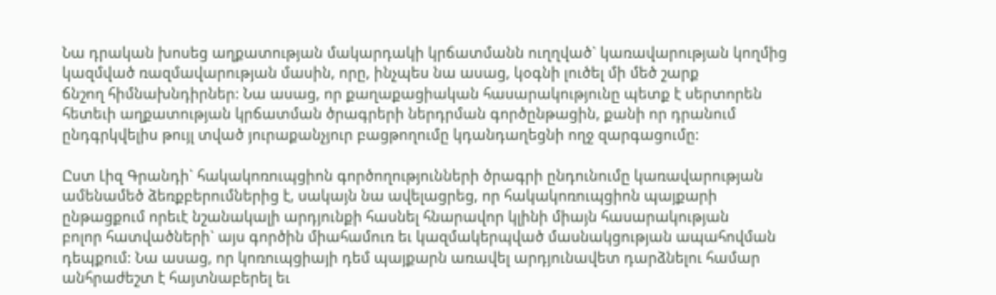Նա դրական խոսեց աղքատության մակարդակի կրճատմանն ուղղված` կառավարության կողմից
կազմված ռազմավարության մասին, որը, ինչպես նա ասաց, կօգնի լուծել մի մեծ շարք
ճնշող հիմնախնդիրներ: Նա ասաց, որ քաղաքացիական հասարակությունը պետք է սերտորեն
հետեւի աղքատության կրճատման ծրագրերի ներդրման գործընթացին, քանի որ դրանում
ընդգրկվելիս թույլ տված յուրաքանչյուր բացթողումը կդանդաղեցնի ողջ զարգացումը:

Ըստ Լիզ Գրանդի` հակակոռուպցիոն գործողությունների ծրագրի ընդունումը կառավարության
ամենամեծ ձեռքբերումներից է, սակայն նա ավելացրեց, որ հակակոռուպցիոն պայքարի
ընթացքում որեւէ նշանակալի արդյունքի հասնել հնարավոր կլինի միայն հասարակության
բոլոր հատվածների` այս գործին միահամուռ եւ կազմակերպված մասնակցության ապահովման
դեպքում: Նա ասաց, որ կոռուպցիայի դեմ պայքարն առավել արդյունավետ դարձնելու համար
անհրաժեշտ է հայտնաբերել եւ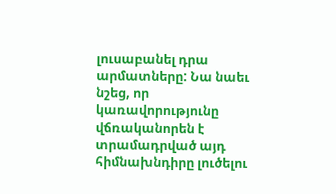լուսաբանել դրա արմատները: Նա նաեւ նշեց, որ
կառավորությունը վճռականորեն է տրամադրված այդ հիմնախնդիրը լուծելու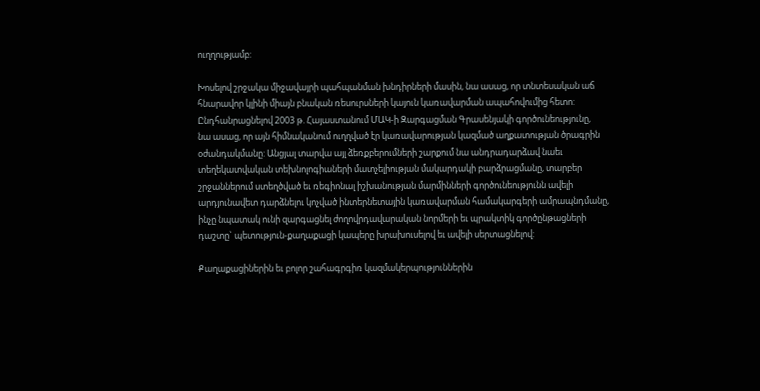ուղղությամբ:

Խոսելով շրջակա միջավայրի պահպանման խնդիրների մասին, նա ասաց, որ տնտեսական աճ
հնարավոր կլինի միայն բնական ռեսուրսների կայուն կառավարման ապահովումից հետո:
Ընդհանրացնելով 2003 թ. Հայաստանում ՄԱԿ-ի Զարգացման Գրասենյակի գործունեությունը,
նա ասաց, որ այն հիմնականում ուղղված էր կառավարության կազմած աղքատության ծրագրին
օժանդակմանը: Անցյալ տարվա այլ ձեռքբերումների շարքում նա անդրադարձավ նաեւ
տեղեկատվական տեխնոլոգիաների մատչելիության մակարդակի բարձրացմանը, տարբեր
շրջաններում ստեղծված եւ ռեգիոնալ իշխանության մարմինների գործունեությունն ավելի
արդյունավետ դարձնելու կոչված ինտերնետային կառավարման համակարգերի ամրապնդմանը,
ինչը նպատակ ունի զարգացնել ժողովրդավարական նորմերի եւ պրակտիկ գործընթացների
դաշտը` պետություն-քաղաքացի կապերը խրախուսելով եւ ավելի սերտացնելով:

Քաղաքացիներին եւ բոլոր շահագրգիռ կազմակերպություններին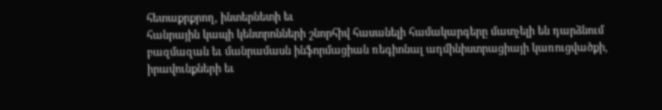հետաքրքրող, ինտերնետի եւ
հանրային կապի կենտրոնների շնորհիվ հասանելի համակարգերը մատչելի են դարձնում
բազմազան եւ մանրամասն ինֆորմացիան ռեգիոնալ ադմինիստրացիայի կառուցվածքի,
իրավունքների եւ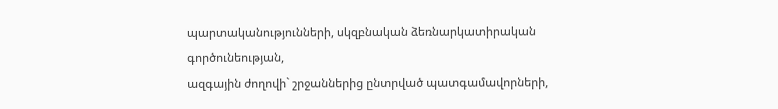պարտականությունների, սկզբնական ձեռնարկատիրական գործունեության,
ազգային ժողովի` շրջաններից ընտրված պատգամավորների,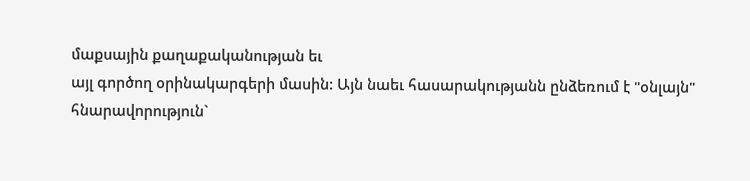մաքսային քաղաքականության եւ
այլ գործող օրինակարգերի մասին: Այն նաեւ հասարակությանն ընձեռում է "օնլայն"
հնարավորություն`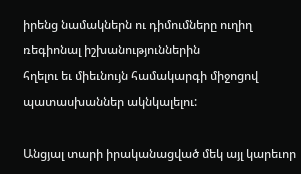իրենց նամակներն ու դիմումները ուղիղ ռեգիոնալ իշխանություններին
հղելու եւ միեւնույն համակարգի միջոցով պատասխաններ ակնկալելու:

Անցյալ տարի իրականացված մեկ այլ կարեւոր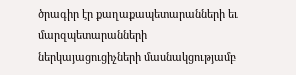ծրագիր էր քաղաքապետարանների եւ
մարզպետարանների ներկայացուցիչների մասնակցությամբ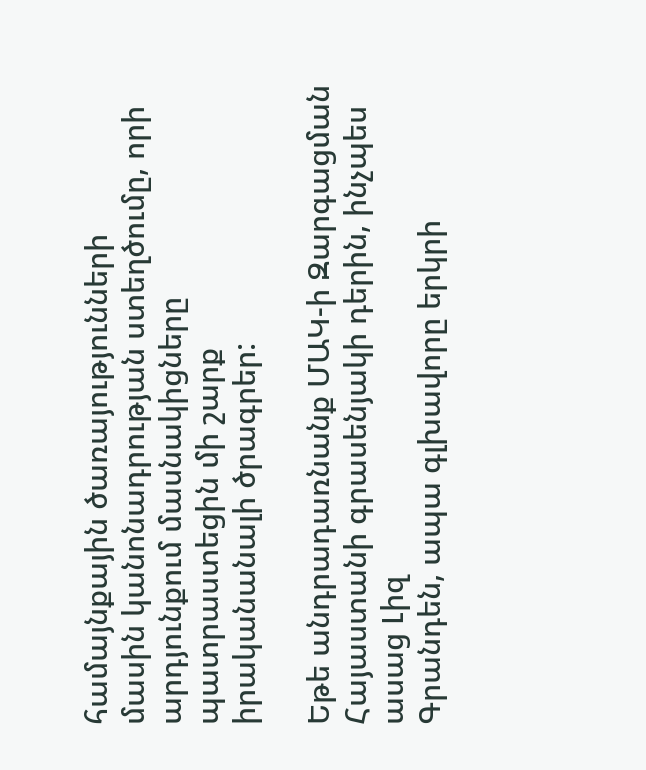համայնքային ծառայությունների
մասին կանոնադրության ստեղծումը, որի արդյունքում մասնակիցները պատրաստեցին մի շարք
իրականանալի ծրագրեր:

Եթե անդրադառնանք ՄԱԿ-ի Զարգացման Հայաստանի գրասենյակի դերին, ինչպես ասաց Լիզ
Գրանդեն, ապա գլխավորը երկրի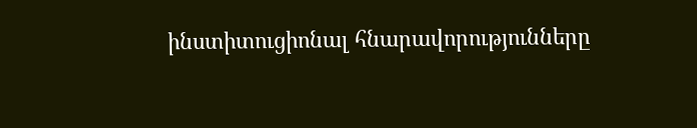ինստիտուցիոնալ հնարավորությունները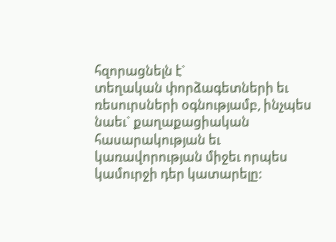հզորացնելն է`
տեղական փորձագետների եւ ռեսուրսների օգնությամբ, ինչպես նաեւ` քաղաքացիական
հասարակության եւ կառավորության միջեւ որպես կամուրջի դեր կատարելը: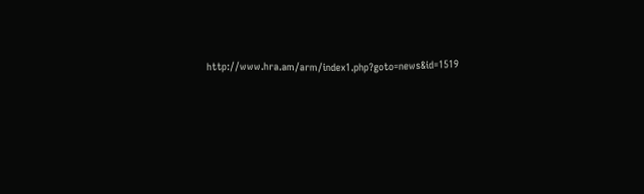http://www.hra.am/arm/index1.php?goto=news&id=1519